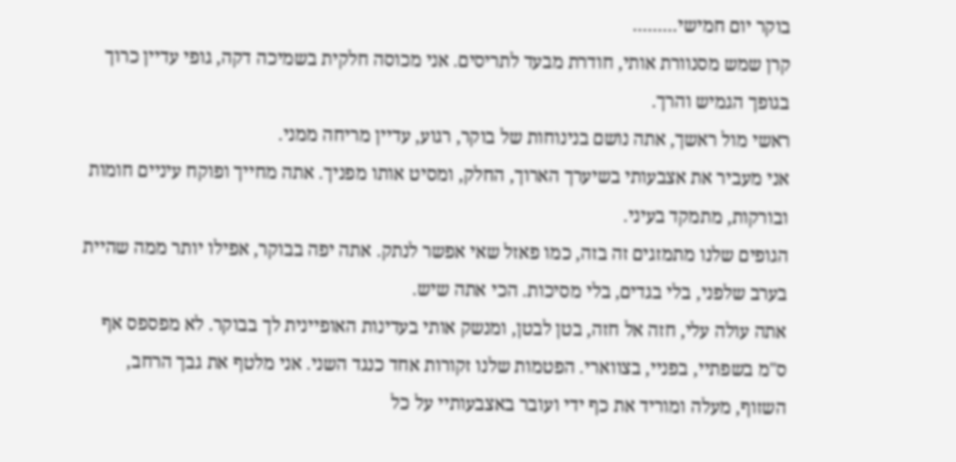בוקר יום חמישי.........
קרן שמש מסנוורת אותי, חודרת מבעד לתריסים. אני מכוסה חלקית בשמיכה דקה, גופי עדיין כרוך בגופך הגמיש והרך.
ראשי מול ראשך, אתה נושם בנינוחות של בוקר, רגוע, עדיין מריחה ממני.
אני מעביר את אצבעותי בשיערך הארוך, החלק, ומסיט אותו מפניך. אתה מחייך ופוקח עיניים חומות ובורקות, מתמקד בעיני.
הגופים שלנו מתמזגים זה בזה, כמו פאזל שאי אפשר לנתק. אתה יפה בבוקר, אפילו יותר ממה שהיית בערב שלפני, בלי בגדים, בלי מסיכות. הכי אתה שיש.
אתה עולה עלי, חזה אל חזה, בטן לבטן, ומנשק אותי בעדינות האופיינית לך בבוקר. לא מפספס אף ס"מ בשפתיי, בפניי, בצווארי. הפטמות שלנו זקורות אחד כנגד השני. אני מלטף את גבך הרחב, השזוף, מעלה ומוריד את כף ידי ועובר באצבעותיי על כל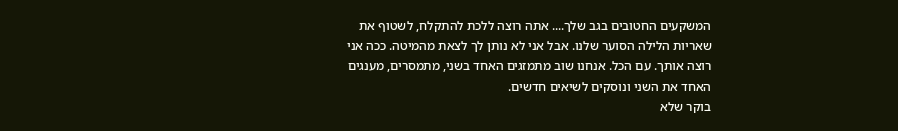המשקעים החטובים בגב שלך.... אתה רוצה ללכת להתקלח, לשטוף את שאריות הלילה הסוער שלנו. אבל אני לא נותן לך לצאת מהמיטה. ככה אני רוצה אותך. עם הכל. אנחנו שוב מתמזגים האחד בשני, מתמסרים, מענגים האחד את השני ונוסקים לשיאים חדשים.
בוקר שלא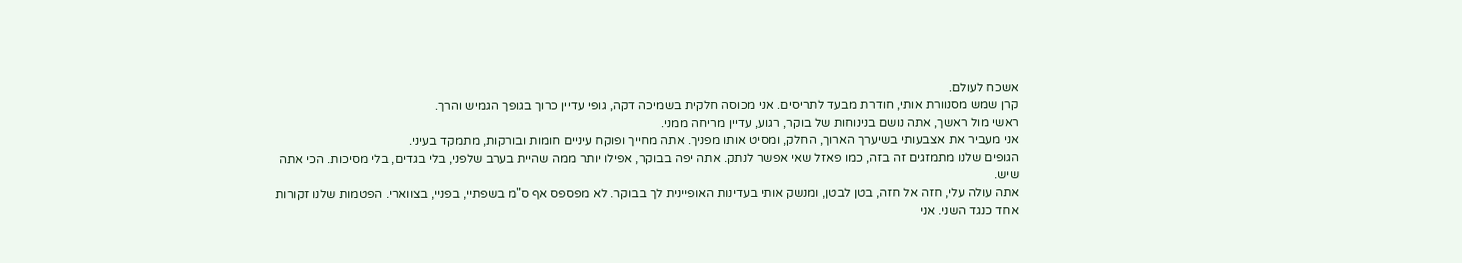אשכח לעולם.
קרן שמש מסנוורת אותי, חודרת מבעד לתריסים. אני מכוסה חלקית בשמיכה דקה, גופי עדיין כרוך בגופך הגמיש והרך.
ראשי מול ראשך, אתה נושם בנינוחות של בוקר, רגוע, עדיין מריחה ממני.
אני מעביר את אצבעותי בשיערך הארוך, החלק, ומסיט אותו מפניך. אתה מחייך ופוקח עיניים חומות ובורקות, מתמקד בעיני.
הגופים שלנו מתמזגים זה בזה, כמו פאזל שאי אפשר לנתק. אתה יפה בבוקר, אפילו יותר ממה שהיית בערב שלפני, בלי בגדים, בלי מסיכות. הכי אתה שיש.
אתה עולה עלי, חזה אל חזה, בטן לבטן, ומנשק אותי בעדינות האופיינית לך בבוקר. לא מפספס אף ס"מ בשפתיי, בפניי, בצווארי. הפטמות שלנו זקורות אחד כנגד השני. אני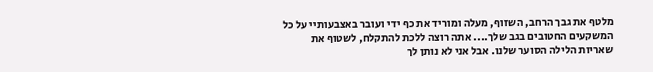מלטף את גבך הרחב, השזוף, מעלה ומוריד את כף ידי ועובר באצבעותיי על כל המשקעים החטובים בגב שלך.... אתה רוצה ללכת להתקלח, לשטוף את שאריות הלילה הסוער שלנו. אבל אני לא נותן לך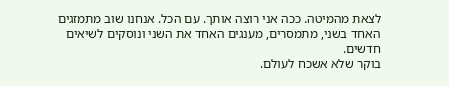לצאת מהמיטה. ככה אני רוצה אותך. עם הכל. אנחנו שוב מתמזגים האחד בשני, מתמסרים, מענגים האחד את השני ונוסקים לשיאים חדשים.
בוקר שלא אשכח לעולם.